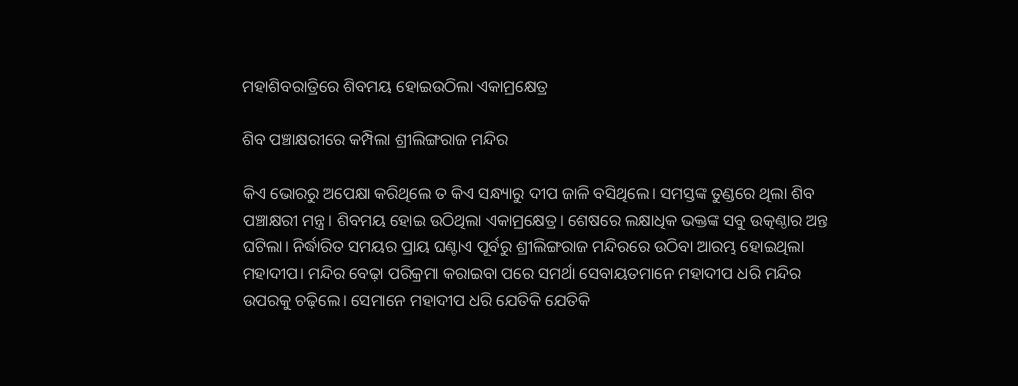ମହାଶିବରାତ୍ରିରେ ଶିବମୟ ହୋଇଉଠିଲା ଏକାମ୍ରକ୍ଷେତ୍ର

ଶିବ ପଞ୍ଚାକ୍ଷରୀରେ କମ୍ପିଲା ଶ୍ରୀଲିଙ୍ଗରାଜ ମନ୍ଦିର

କିଏ‌ ଭୋରରୁ ଅପେକ୍ଷା କରିଥିଲେ ତ କିଏ ସନ୍ଧ୍ୟାରୁ ଦୀପ ଜାଳି ବସିଥିଲେ। ସମସ୍ତଙ୍କ ତୁଣ୍ଡରେ ଥିଲା ଶିବ ପଞ୍ଚାକ୍ଷରୀ ମନ୍ତ୍ର। ଶିବମୟ ହୋଇ ଉଠିଥିଲା ଏକାମ୍ରକ୍ଷେତ୍ର। ଶେଷରେ ଲକ୍ଷାଧିକ ଭକ୍ତଙ୍କ ସବୁ ଉତ୍କଣ୍ଠାର ଅନ୍ତ ଘଟିଲା। ନିର୍ଦ୍ଧ‌ାରିତ ସମୟର ପ୍ରାୟ ଘଣ୍ଟାଏ ପୂର୍ବରୁ ଶ୍ରୀଲିଙ୍ଗରାଜ ମନ୍ଦିରରେ ଉଠିବା ଆରମ୍ଭ ହୋଇଥିଲା ମହାଦୀପ। ମନ୍ଦିର ବେଢ଼ା ପରିକ୍ରମା କରାଇବା ପରେ ସମର୍ଥା ସେବାୟତମାନେ ମହାଦୀପ ଧରି ମନ୍ଦିର ଉପରକୁ ଚଢ଼ିଲେ। ସେମାନେ ମହାଦୀପ ଧରି ଯେତିକି ଯେତିକି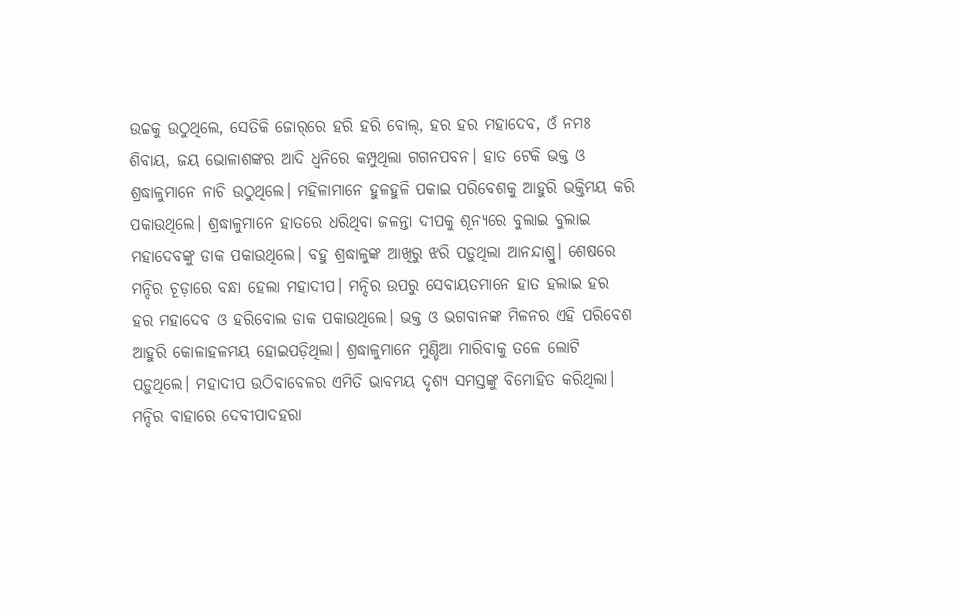ଉଚ୍ଚକୁ ଉଠୁଥିଲେ, ସେତିକି ଜୋର୍‌ରେ ହରି ହରି ବୋଲ୍, ହର ହର ମହାଦେବ, ଓଁ ନମଃ ଶିବାୟ, ଜୟ ଭୋଳାଶଙ୍କର ଆଦି ଧ୍ବନିରେ କମ୍ପୁଥିଲା ଗଗନପବନ। ହାତ ଟେକି ଭକ୍ତ ଓ ଶ୍ରଦ୍ଧାଳୁମାନେ ନାଚି ଉଠୁଥିଲେ। ମହିଳାମାନେ ହୁଳହୁଳି ପକାଇ ପରିବେଶକୁ ଆହୁରି ଭକ୍ତିମୟ କରି ପକାଉଥିଲେ। ଶ୍ରଦ୍ଧାଳୁମାନେ ହାତରେ ଧରିଥିବା ଜଳନ୍ତା ଦୀପକୁ ଶୂନ୍ୟରେ ବୁଲାଇ ବୁଲାଇ ମହାଦେବଙ୍କୁ ଡାକ ପକାଉଥିଲେ। ବହୁ ଶ୍ରଦ୍ଧାଳୁଙ୍କ ଆଖିରୁ ଝରି ପଡ଼ୁଥିଲା ଆନନ୍ଦାଶ୍ରୁ। ଶେଷରେ ମନ୍ଦିର ଚୂଡ଼ାରେ ବନ୍ଧା ହେଲା ମହାଦୀପ। ମନ୍ଦିର ଉପରୁ ସେବାୟତମାନେ ହାତ ହଲାଇ ହର ହର ମହାଦେବ ଓ ହରିବୋଲ ଡାକ ପକାଉଥିଲେ। ଭକ୍ତ ଓ ଭଗବାନଙ୍କ ମିଳନର ଏହି ପରିବେଶ ଆହୁରି କୋଳାହଳମୟ ହୋଇପଡ଼ିଥିଲା। ଶ୍ରଦ୍ଧାଳୁମାନେ ମୁଣ୍ଡିଆ ମାରିବାକୁ ତଳେ ଲୋଟି ପଡ଼ୁଥିଲେ। ମହାଦୀପ ଉଠିବାବେଳର ଏମିତି ଭାବମୟ ଦୃଶ୍ୟ ସମସ୍ତଙ୍କୁ ବିମୋହିତ କରିଥିଲା। ମନ୍ଦିର ବାହାରେ ଦେବୀପାଦହରା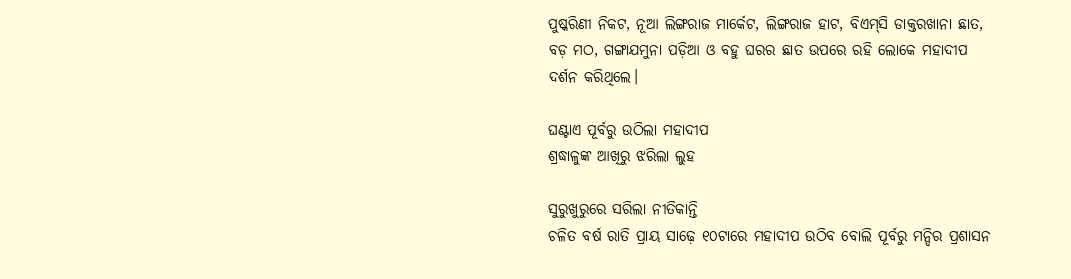ପୁଷ୍କରିଣୀ ନିକଟ, ନୂଆ ଲିଙ୍ଗରାଜ ମାର୍କେଟ, ଲିଙ୍ଗରାଜ ହାଟ, ବିଏମ୍‌ସି ଡାକ୍ତରଖାନା ଛାତ, ବଡ଼ ମଠ, ଗଙ୍ଗାଯମୁନା ପଡ଼ିଆ ଓ ବହୁ ଘରର ଛାତ ଉପରେ ରହି ଲୋକେ ମହାଦୀପ ଦର୍ଶନ କରିଥିଲେ।

ଘଣ୍ଟାଏ ପୂର୍ବରୁ ଉଠିଲା ମହାଦୀପ
ଶ୍ରଦ୍ଧାଳୁଙ୍କ ଆଖିରୁ ଝରିଲା ଲୁହ

ସୁରୁଖୁରୁରେ ସରିଲା ନୀତିକାନ୍ତି
ଚଳିତ ବର୍ଷ ରାତି ପ୍ରାୟ ସାଢ଼େ ୧୦ଟାରେ ମହାଦୀପ ଉଠିବ ବୋଲି ପୂର୍ବରୁ ମନ୍ଦିର ପ୍ରଶାସନ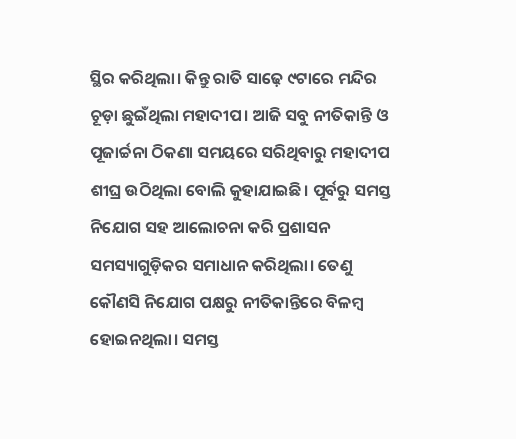ସ୍ଥିର କରିଥିଲା। କିନ୍ତୁ ରାତି ସାଢ଼େ ୯ଟାରେ ମନ୍ଦିର ଚୂଡ଼ା ଛୁଇଁଥିଲା ମହାଦୀପ। ଆଜି ସବୁ ନୀତିକାନ୍ତି ଓ ପୂଜାର୍ଚ୍ଚନା ଠିକଣା ସମୟରେ ସରିଥିବାରୁ ମହାଦୀପ ଶୀଘ୍ର ଉଠିଥିଲା ବୋଲି କୁହାଯାଇଛି। ପୂର୍ବରୁ ସମସ୍ତ ନିଯୋଗ ସହ ଆଲୋଚନା କରି ପ୍ରଶାସନ ସମସ୍ୟାଗୁଡ଼ିକର ସମାଧାନ କରିଥିଲା। ତେଣୁ କୌଣସି ନିଯୋଗ ପକ୍ଷରୁ ନୀତିକାନ୍ତିରେ ବିଳମ୍ବ ହୋଇନଥିଲା। ସମସ୍ତ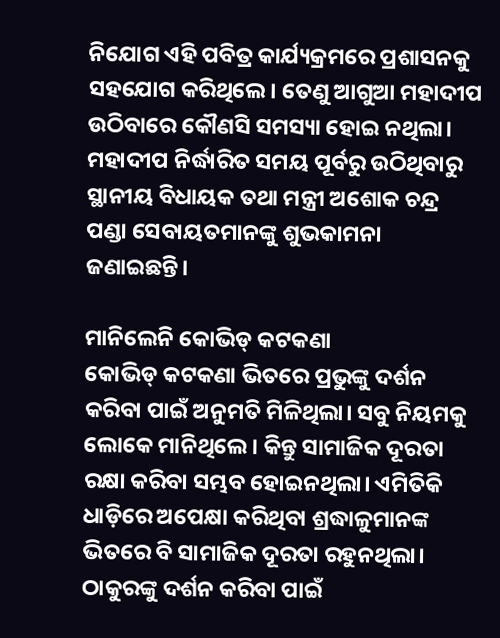ନିଯୋଗ ଏହି ପବିତ୍ର କାର୍ଯ୍ୟକ୍ରମରେ ପ୍ରଶାସନକୁ ସହଯୋଗ କରିଥିଲେ। ତେଣୁ ଆଗୁଆ ମହାଦୀପ ଉଠିବାରେ କୌଣସି ସମସ୍ୟା ହୋଇ ନଥିଲା। ମହାଦୀପ ନିର୍ଦ୍ଧାରିତ ସମୟ ପୂର୍ବରୁ ଉଠିଥିବାରୁ ସ୍ଥାନୀୟ ବିଧାୟକ ତଥା ମନ୍ତ୍ରୀ ଅଶୋକ ଚନ୍ଦ୍ର ପଣ୍ଡା ସେବାୟତମାନଙ୍କୁ ଶୁଭକାମନା ଜଣାଇଛନ୍ତି।

ମାନିଲେନି କୋଭିଡ୍‌ କଟକଣା
କୋଭିଡ୍‌ କଟକଣା ଭିତରେ ପ୍ରଭୁଙ୍କୁ ଦର୍ଶନ କରିବା ପାଇଁ ଅନୁମତି ମିଳିଥିଲା। ସବୁ ନିୟମକୁ ଲୋକେ ମାନିଥିଲେ। କିନ୍ତୁ ସାମାଜିକ ଦୂରତା ରକ୍ଷା କରିବା ସମ୍ଭବ ହୋଇନଥିଲା। ଏମିତିକି ଧାଡ଼ିରେ ଅପେକ୍ଷା କରିଥିବା ଶ୍ରଦ୍ଧାଳୁମାନଙ୍କ ଭିତରେ ବି ସାମାଜିକ ଦୂରତା ରହୁନଥିଲା। ଠାକୁରଙ୍କୁ ଦର୍ଶନ କରିବା ପାଇଁ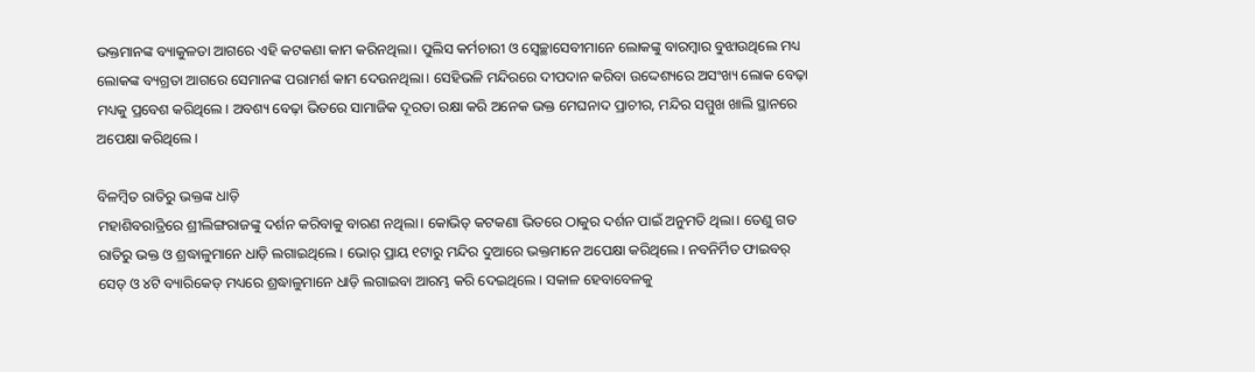ଭକ୍ତମାନଙ୍କ ବ୍ୟାକୁଳତା ଆଗରେ ଏହି କଟକଣା କାମ କରିନଥିଲା। ପୁଲିସ କର୍ମଚାରୀ ଓ ସ୍ବେଚ୍ଛାସେବୀମାନେ ଲୋକଙ୍କୁ ବାରମ୍ବାର ବୁଝାଉଥିଲେ ମଧ୍ୟ ଲୋକଙ୍କ ବ୍ୟଗ୍ରତା ଆଗରେ ସେମାନଙ୍କ ପରାମର୍ଶ କାମ ଦେଉନଥିଲା। ସେହିଭଳି ମନ୍ଦିରରେ ଦୀପଦାନ କରିବା ଉଦ୍ଦେଶ୍ୟରେ ଅସଂଖ୍ୟ ଲୋକ ବେଢ଼ା ମଧ୍ୟକୁ ପ୍ରବେଶ କରିଥିଲେ। ଅବଶ୍ୟ ବେଢ଼ା ଭିତରେ ସାମାଜିକ ଦୂରତା ରକ୍ଷା କରି ଅନେକ ଭକ୍ତ ମେଘନାଦ ପ୍ରାଚୀର, ମନ୍ଦିର ସମ୍ମୁଖ ଖାଲି ସ୍ଥାନରେ ଅପେକ୍ଷା କରିଥିଲେ।

ବିଳମ୍ବିତ ରାତିରୁ ଭକ୍ତଙ୍କ ଧାଡ଼ି
ମହାଶିବରାତ୍ରିରେ ଶ୍ରୀଲିଙ୍ଗରାଜଙ୍କୁ ଦର୍ଶନ କରିବାକୁ ବାରଣ ନଥିଲା। କୋଭିଡ୍‌ କଟକଣା ଭିତରେ ଠାକୁର ଦର୍ଶନ ପାଇଁ ଅନୁମତି ଥିଲା। ତେଣୁ ଗତ ରାତିରୁ ଭକ୍ତ ଓ ଶ୍ରଦ୍ଧାଳୁମାନେ ଧାଡ଼ି ଲଗାଇଥିଲେ। ଭୋର୍‌ ପ୍ରାୟ ୧ଟାରୁ ମନ୍ଦିର ଦୁଆରେ ଭକ୍ତମାନେ ଅପେକ୍ଷା କରିଥିଲେ। ନବନିର୍ମିତ ଫାଇବର୍‌ ସେଡ୍‌ ଓ ୪ଟି ବ୍ୟାରିକେଡ୍ ମଧ୍ୟରେ ଶ୍ରଦ୍ଧାଳୁମାନେ ଧାଡ଼ି ଲଗାଇବା ଆରମ୍ଭ କରି ଦେଇଥିଲେ। ସକାଳ ହେବାବେଳକୁ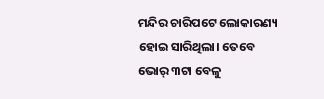ମନ୍ଦିର ଚାରିପଟେ ଲୋକାରଣ୍ୟ ହୋଇ ସାରିଥିଲା। ତେବେ ଭୋର୍‌ ୩ଟା ବେଳୁ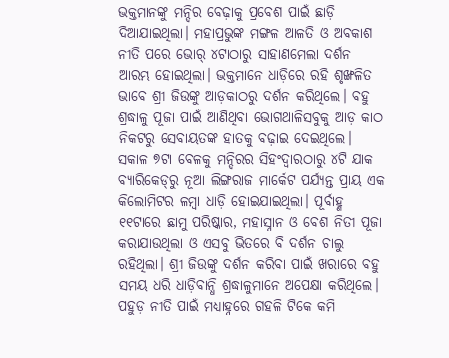ଭକ୍ତମାନଙ୍କୁ ମନ୍ଦିର ବେଢ଼ାକୁ ପ୍ରବେଶ ପାଇଁ ଛାଡ଼ି ଦିଆଯାଇଥିଲା। ମହାପ୍ରଭୁଙ୍କ ମଙ୍ଗଳ ଆଳତି ଓ ଅବକାଶ ନୀତି ପରେ ଭୋର୍‌ ୪ଟାଠାରୁ ସାହାଣମେଲା ଦର୍ଶନ ଆରମ୍ଭ ହୋଇଥିଲା। ଭକ୍ତମାନେ ଧାଡ଼ିରେ ରହି ଶୃଙ୍ଖଳିତ ଭାବେ ଶ୍ରୀ ଜିଉଙ୍କୁ ଆଡ଼କାଠରୁ ଦର୍ଶନ କରିଥିଲେ। ବହୁ ଶ୍ରଦ୍ଧାଳୁ ପୂଜା ପାଇଁ ଆଣିଥିବା ଭୋଗଥାଳିସବୁକୁ ଆଡ଼ କାଠ ନିକଟରୁ ସେବାୟତଙ୍କ ହାତକୁ ବଢ଼ାଇ ଦେଇଥିଲେ। ସକାଳ ୭ଟା ବେଳକୁ ମନ୍ଦିରର ସିହଂଦ୍ୱାରଠାରୁ ୪ଟି ଯାକ ବ୍ୟାରିକେଡ୍‌ରୁ ନୂଆ ଲିଙ୍ଗରାଜ ମାର୍କେଟ ପର୍ଯ୍ୟନ୍ତ ପ୍ରାୟ ଏକ କିଲୋମିଟର ଳମ୍ବା ଧାଡ଼ି ହୋଇଯାଇଥିଲା। ପୂର୍ବାହ୍ଣ ୧୧ଟାରେ ଛାମୁ ପରିଷ୍କାର, ମହାସ୍ନାନ ଓ ବେଶ ନିତୀ ପୂଜା କରାଯାଉଥିଲା ଓ ଏସବୁ ଭିତରେ ବି ଦର୍ଶନ ଚାଲୁ ରହିଥିଲା। ଶ୍ରୀ ଜିଉଙ୍କୁ ଦର୍ଶନ କରିବା ପାଇଁ ଖରାରେ ବହୁ ସମୟ ଧରି ଧାଡ଼ିବାନ୍ଧି ଶ୍ରଦ୍ଧାଳୁମାନେ ଅପେକ୍ଷା କରିଥିଲେ। ପହୁଡ଼ ନୀତି ପାଇଁ ମଧ୍ୟାହ୍ନରେ ଗହଳି ଟିକେ କମି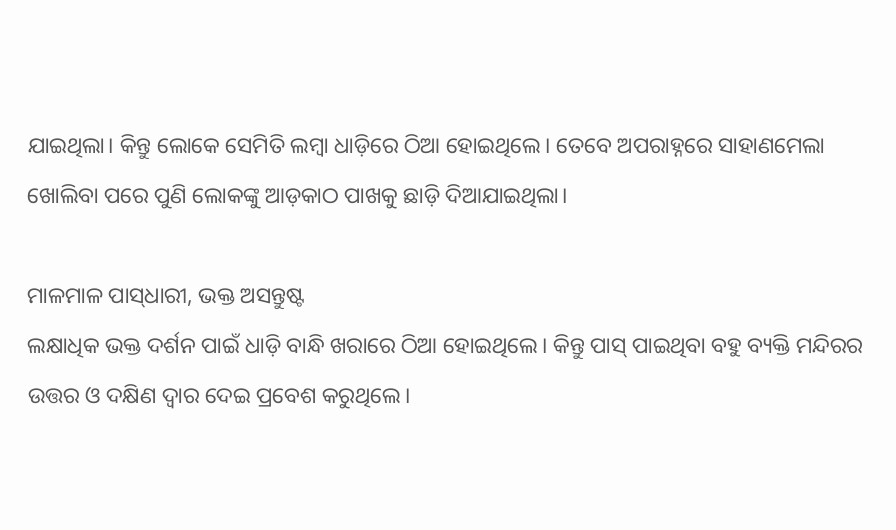ଯାଇଥିଲା। କିନ୍ତୁ ଲୋକେ ସେମିତି ଲମ୍ବା ଧାଡ଼ିରେ ଠିଆ ହୋଇଥିଲେ। ତେବେ ଅପରାହ୍ନରେ ସାହାଣମେଲା ଖୋଲିବା ପରେ ପୁଣି ଲୋକଙ୍କୁ ଆଡ଼କାଠ ପାଖକୁ ଛାଡ଼ି ଦିଆଯାଇଥିଲା।

ମାଳମାଳ ପାସ୍‌ଧାରୀ, ଭକ୍ତ ଅସନ୍ତୁଷ୍ଟ
ଲକ୍ଷାଧିକ ଭକ୍ତ ଦର୍ଶନ ପାଇଁ ଧାଡ଼ି ବାନ୍ଧି ଖରାରେ ଠିଆ ହୋଇଥିଲେ। କିନ୍ତୁ ପାସ୍ ପାଇଥିବା ବହୁ ବ୍ୟକ୍ତି ମନ୍ଦିରର ଉତ୍ତର ଓ ଦକ୍ଷିଣ ଦ୍ୱାର ଦେଇ ପ୍ରବେଶ କରୁଥିଲେ।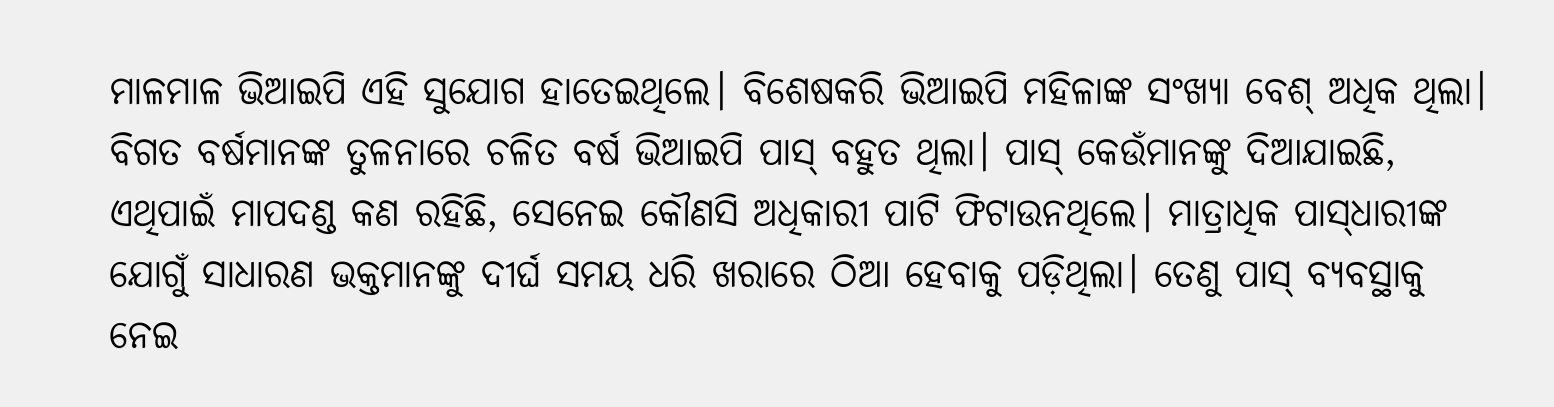ମାଳମାଳ ଭିଆଇପି ଏହି ସୁଯୋଗ ହାତେଇଥିଲେ। ବିଶେଷକରି ଭିଆଇପି ମହିଳାଙ୍କ ସଂଖ୍ୟା ବେଶ୍ ଅଧିକ ଥିଲା। ବିଗତ ବର୍ଷମାନଙ୍କ ତୁଳନାରେ ଚଳିତ ବର୍ଷ ଭିଆଇପି ପାସ୍‌ ବହୁତ ଥିଲା। ପାସ୍‌ କେଉଁମାନଙ୍କୁ ଦିଆଯାଇଛି, ଏଥିପାଇଁ ମାପଦଣ୍ଡ କଣ ରହିଛି, ସେନେଇ କୌଣସି ଅଧିକାରୀ ପାଟି ଫିଟାଉନଥିଲେ। ମାତ୍ରାଧିକ ପାସ୍‌ଧାରୀଙ୍କ ଯୋଗୁଁ ସାଧାରଣ ଭକ୍ତମାନଙ୍କୁ ଦୀର୍ଘ ସମୟ ଧରି ଖରାରେ ଠିଆ ହେବାକୁ ପଡ଼ିଥିଲା। ତେଣୁ ପାସ୍‌ ବ୍ୟବସ୍ଥାକୁ ନେଇ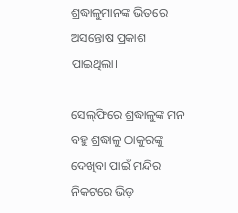ଶ୍ରଦ୍ଧାଳୁମାନଙ୍କ ଭିତରେ ଅସନ୍ତୋଷ ପ୍ରକାଶ ପାଇଥିଲା।

ସେଲ୍‌ଫିରେ ଶ୍ରଦ୍ଧାଳୁଙ୍କ ମନ
ବହୁ ଶ୍ରଦ୍ଧାଳୁ ଠାକୁରଙ୍କୁ ଦେଖିବା ପାଇଁ ମନ୍ଦିର ନିକଟରେ ଭିଡ଼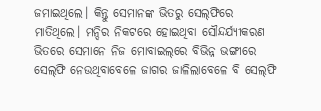ଜମାଇଥିଲେ। କିନ୍ତୁ ସେମାନଙ୍କ ଭିତରୁ ସେଲ୍‌ଫିରେ ମାତିଥିଲେ। ମନ୍ଦିର ନିକଟରେ ହୋଇଥିବା ସୌନ୍ଦର୍ଯ୍ୟୀକରଣ ଭିତରେ ସେମାନେ ନିଜ ମୋବାଇଲ୍‌ରେ ବିଭିନ୍ନ ଭଙ୍ଗୀରେ ସେଲ୍‌ଫି ନେଉଥିବାବେଳେ ଜାଗର ଜାଳିଲାବେଳେ ବି ସେଲ୍‌ଫି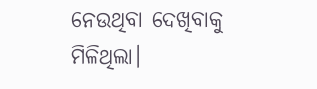ନେଉଥିବା ଦେଖିବାକୁ ମିଳିଥିଲା।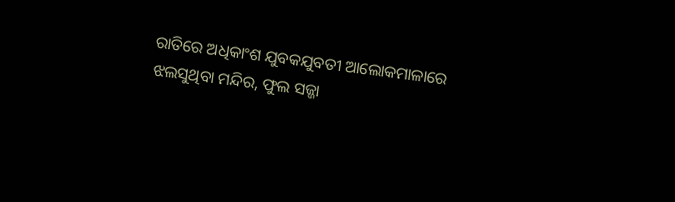ରାତିରେ ଅଧିକାଂଶ ଯୁବକଯୁବତୀ ଆଲୋକମାଳାରେ ଝଲସୁଥିବା ମନ୍ଦିର, ଫୁଲ ସଜ୍ଜା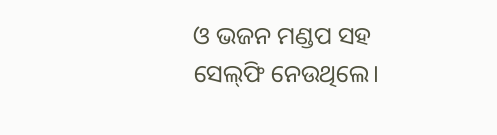ଓ ଭଜନ ମଣ୍ଡପ ସହ ସେଲ୍‌ଫି ନେଉଥିଲେ।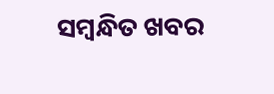ସମ୍ବନ୍ଧିତ ଖବର